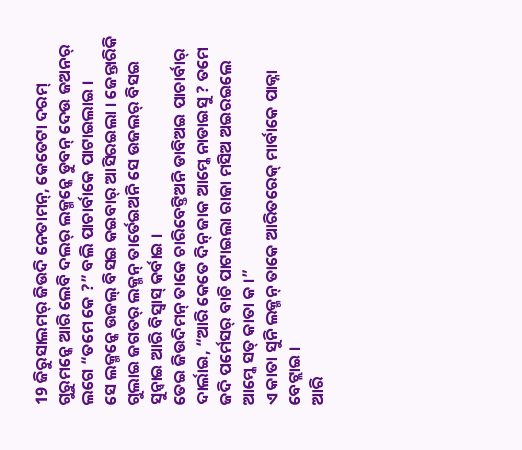19 ଜିରୁସାଲମର୍ ଜିଉଦି ନେତାମନ୍, କେତେଟା ଦରମ୍ ଗୁରୁମନ୍କେ ଆରି ଲେବି ଦଲର୍ ଲକ୍ମନ୍କେ ଡୁବନ୍ ଦେଉ ଜଅନର୍ ଲଗେ “ତମେ କେ ?” ବଲି ପାଚାର୍ବାକେ ପାଟାଇଲାଇ ।
ସେ ଲକ୍ମନ୍କେ ଉଜଲ୍ ବିସଇ କଇବାର୍ ଆସିରଇଲା । ଜେନ୍ତାରିକି ଗୁଲାଇ ଜଗତର୍ ଲକ୍ମନ୍ ତାର୍ତେଇଅନି ସେ ଉଜଲର୍ ବିସଇ ସୁନ୍ବାଇ ଆରି ବିସ୍ବାସ୍ କର୍ବାଇ ।
ତେଇ ଜିଉଦିମନ୍ ତାକେ ଚାରିବେଟ୍ତିଅନି ଡାବିଅଇ ପାଚାର୍ବାର୍ ଦାର୍ଲାଇ, “ଆରି କେତେ ଦିନ୍ ଜାକ ଆମ୍କେ ନାଡାଇସୁ ? ତମେ ଜଦି ପର୍ମେସର୍ ବାଚି ପାଟାଇଲା ରାଜା ମସିଅ ଅଇରଇଲେ ଆମ୍କେ ସତ୍ କାତା କ ।”
ଏ କାତା ସୁନି ଲକ୍ମନ୍ ତାକେ ଆରିତରେକ୍ ମାର୍ବାକେ ପାକ୍ନା ବେଟ୍ଲାଇ ।
ଆରି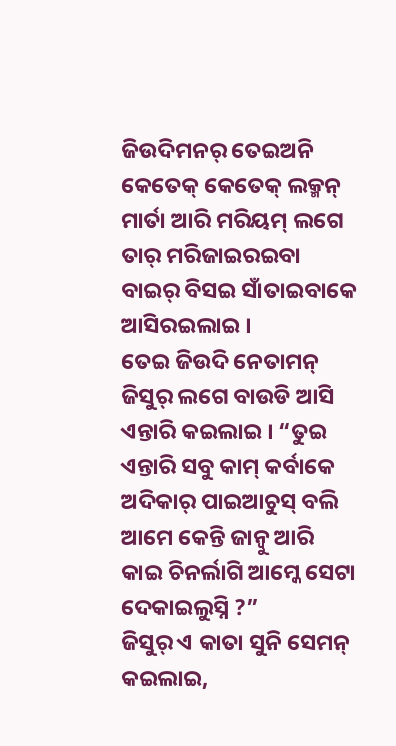ଜିଉଦିମନର୍ ତେଇଅନି କେତେକ୍ କେତେକ୍ ଲକ୍ମନ୍ ମାର୍ତା ଆରି ମରିୟମ୍ ଲଗେ ତାର୍ ମରିଜାଇରଇବା ବାଇର୍ ବିସଇ ସାଁତାଇବାକେ ଆସିରଇଲାଇ ।
ତେଇ ଜିଉଦି ନେତାମନ୍ ଜିସୁର୍ ଲଗେ ବାଉଡି ଆସି ଏନ୍ତାରି କଇଲାଇ । “ତୁଇ ଏନ୍ତାରି ସବୁ କାମ୍ କର୍ବାକେ ଅଦିକାର୍ ପାଇଆଚୁସ୍ ବଲି ଆମେ କେନ୍ତି ଜାନ୍ବୁ ଆରି କାଇ ଚିନର୍ଲାଗି ଆମ୍କେ ସେଟା ଦେକାଇଲୁସ୍ନି ?”
ଜିସୁର୍ ଏ କାତା ସୁନି ସେମନ୍ କଇଲାଇ,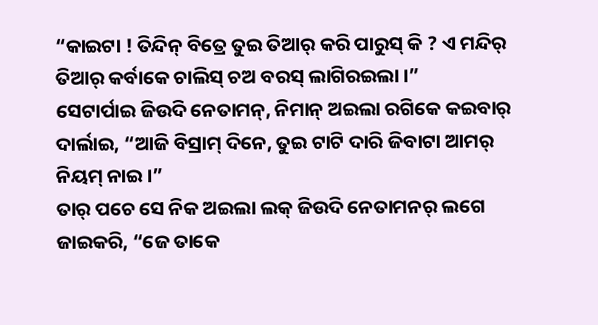“କାଇଟା ! ତିନ୍ଦିନ୍ ବିତ୍ରେ ତୁଇ ତିଆର୍ କରି ପାରୁସ୍ କି ? ଏ ମନ୍ଦିର୍ ତିଆର୍ କର୍ବାକେ ଚାଲିସ୍ ଚଅ ବରସ୍ ଲାଗିରଇଲା ।”
ସେଟାର୍ପାଇ ଜିଉଦି ନେତାମନ୍, ନିମାନ୍ ଅଇଲା ରଗିକେ କଇବାର୍ ଦାର୍ଲାଇ, “ଆଜି ବିସ୍ରାମ୍ ଦିନେ, ତୁଇ ଟାଟି ଦାରି ଜିବାଟା ଆମର୍ ନିୟମ୍ ନାଇ ।”
ତାର୍ ପଚେ ସେ ନିକ ଅଇଲା ଲକ୍ ଜିଉଦି ନେତାମନର୍ ଲଗେ ଜାଇକରି, “ଜେ ତାକେ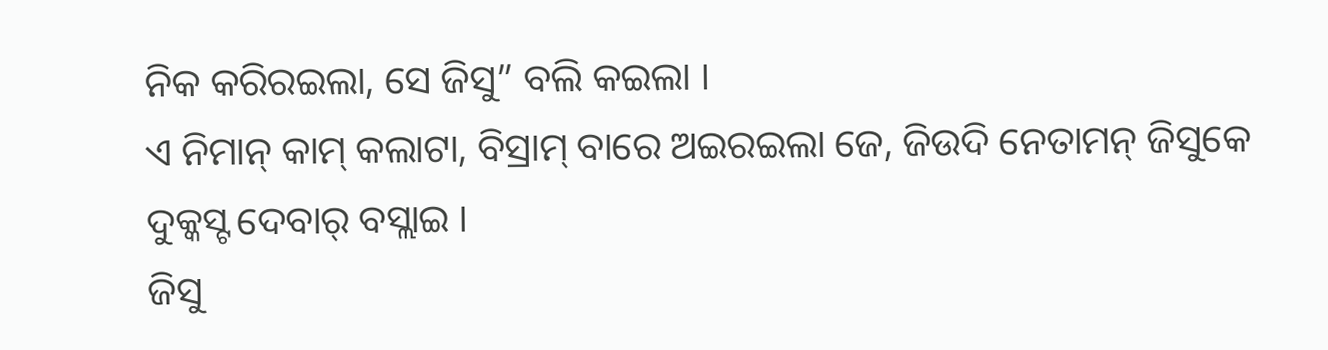ନିକ କରିରଇଲା, ସେ ଜିସୁ” ବଲି କଇଲା ।
ଏ ନିମାନ୍ କାମ୍ କଲାଟା, ବିସ୍ରାମ୍ ବାରେ ଅଇରଇଲା ଜେ, ଜିଉଦି ନେତାମନ୍ ଜିସୁକେ ଦୁକ୍କସ୍ଟ ଦେବାର୍ ବସ୍ଲାଇ ।
ଜିସୁ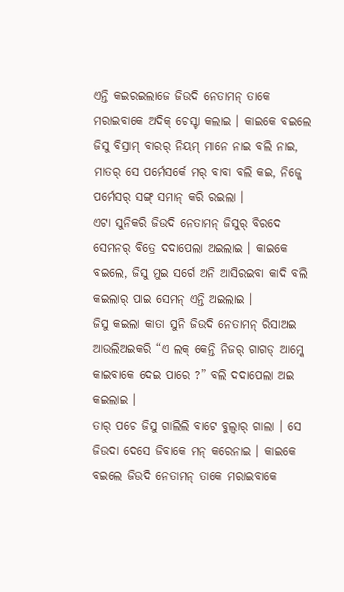ଏନ୍ତି କଇରଇଲାଜେ ଜିଉଦି ନେତାମନ୍ ତାକେ ମରାଇବାକେ ଅଦିକ୍ ଚେସ୍ଟା କଲାଇ । କାଇକେ ବଇଲେ ଜିସୁ ବିସ୍ରାମ୍ ବାରର୍ ନିୟମ୍ ମାନେ ନାଇ ବଲି ନାଇ, ମାତର୍ ସେ ପର୍ମେସର୍କେ ମର୍ ବାବା ବଲି କଇ, ନିଜ୍କେ ପର୍ମେସର୍ ସଙ୍ଗ୍ ସମାନ୍ କରି ରଇଲା ।
ଏଟା ସୁନିକରି ଜିଉଦି ନେତାମନ୍ ଜିସୁର୍ ବିରଦେ ସେମନର୍ ବିତ୍ରେ ଦଦାପେଲା ଅଇଲାଇ । କାଇକେ ବଇଲେ, ଜିସୁ ମୁଇ ସର୍ଗେ ଅନି ଆସିରଇବା କାଦି ବଲି କଇଲାର୍ ପାଇ ସେମନ୍ ଏନ୍ତି ଅଇଲାଇ ।
ଜିସୁ କଇଲା କାତା ସୁନି ଜିଉଦି ନେତାମନ୍ ରିସାଅଇ ଆଉଲିଅଇକରି “ଏ ଲକ୍ କେନ୍ତି ନିଜର୍ ଗାଗଡ୍ ଆମ୍କେ କାଇବାକେ ଦେଇ ପାରେ ?” ବଲି ଦଦାପେଲା ଅଇ କଇଲାଇ ।
ତାର୍ ପଚେ ଜିସୁ ଗାଲିଲି ବାଟେ ବୁଲ୍ବାର୍ ଗାଲା । ସେ ଜିଉଦା ଦେସେ ଜିବାକେ ମନ୍ କରେନାଇ । କାଇକେ ବଇଲେ ଜିଉଦି ନେତାମନ୍ ତାକେ ମରାଇବାକେ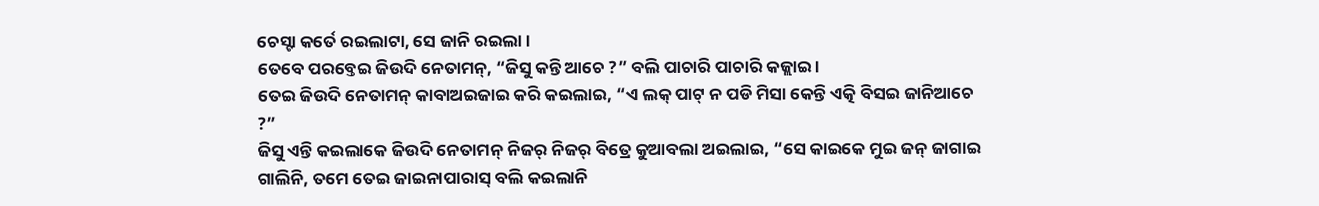ଚେସ୍ଟା କର୍ତେ ରଇଲାଟା, ସେ ଜାନି ରଇଲା ।
ତେବେ ପରବ୍ତେଇ ଜିଉଦି ନେତାମନ୍, “ଜିସୁ କନ୍ତି ଆଚେ ?” ବଲି ପାଚାରି ପାଚାରି କଜ୍ଲାଇ ।
ତେଇ ଜିଉଦି ନେତାମନ୍ କାବାଅଇଜାଇ କରି କଇଲାଇ, “ଏ ଲକ୍ ପାଟ୍ ନ ପଡି ମିସା କେନ୍ତି ଏତ୍କି ବିସଇ ଜାନିଆଚେ ?”
ଜିସୁ ଏନ୍ତି କଇଲାକେ ଜିଉଦି ନେତାମନ୍ ନିଜର୍ ନିଜର୍ ବିତ୍ରେ କୁଆବଲା ଅଇଲାଇ, “ସେ କାଇକେ ମୁଇ ଜନ୍ ଜାଗାଇ ଗାଲିନି, ତମେ ତେଇ ଜାଇନାପାରାସ୍ ବଲି କଇଲାନି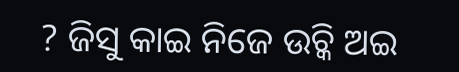? ଜିସୁ କାଇ ନିଜେ ଉଚ୍କି ଅଇ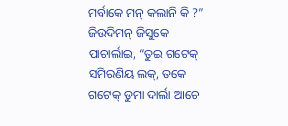ମର୍ବାକେ ମନ୍ କଲାନି କି ?”
ଜିଉଦିମନ୍ ଜିସୁକେ ପାଚାର୍ଲାଇ, “ତୁଇ ଗଟେକ୍ ସମିରଣିୟ ଲକ୍, ତକେ ଗଟେକ୍ ଡୁମା ଦାର୍ଲା ଆଚେ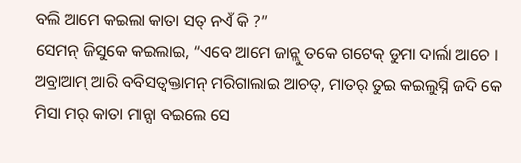ବଲି ଆମେ କଇଲା କାତା ସତ୍ ନଏଁ କି ?”
ସେମନ୍ ଜିସୁକେ କଇଲାଇ, “ଏବେ ଆମେ ଜାନ୍ଲୁ ତକେ ଗଟେକ୍ ଡୁମା ଦାର୍ଲା ଆଚେ । ଅବ୍ରାଆମ୍ ଆରି ବବିସତ୍ବକ୍ତାମନ୍ ମରିଗାଲାଇ ଆଚତ୍, ମାତର୍ ତୁଇ କଇଲୁସ୍ନି ଜଦି କେ ମିସା ମର୍ କାତା ମାନ୍ସା ବଇଲେ ସେ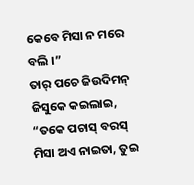କେବେ ମିସା ନ ମରେ ବଲି ।”
ତାର୍ ପଚେ ଜିଉଦିମନ୍ ଜିସୁକେ କଇଲାଇ, “ତକେ ପଚାସ୍ ବରସ୍ ମିସା ଅଏ ନାଇତା, ତୁଇ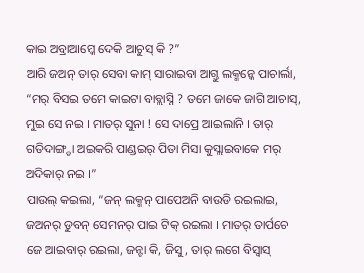କାଇ ଅବ୍ରାଆମ୍କେ ଦେକି ଆଚୁସ୍ କି ?”
ଆରି ଜଅନ୍ ତାର୍ ସେବା କାମ୍ ସାରାଇବା ଆଗ୍ତୁ ଲକ୍ମନ୍କେ ପାଚାର୍ଲା, “ମର୍ ବିସଇ ତମେ କାଇଟା ବାବ୍ଲାସ୍ନି ? ତମେ ଜାକେ ଜାଗି ଆଚାସ୍, ମୁଇ ସେ ନଇ । ମାତର୍ ସୁନା ! ସେ ଦାପ୍ରେ ଆଇଲାନି । ତାର୍ ଗତିଦାଙ୍ଗ୍ଡା ଅଇକରି ପାଣ୍ଡଇର୍ ପିତା ମିସା କୁସ୍ଲାଇବାକେ ମର୍ ଅଦିକାର୍ ନଇ ।”
ପାଉଲ୍ କଇଲା, “ଜନ୍ ଲକ୍ମନ୍ ପାପେଅନି ବାଉଡି ରଇଲାଇ, ଜଅନର୍ ଡୁବନ୍ ସେମନର୍ ପାଇ ଟିକ୍ ରଇଲା । ମାତର୍ ତାର୍ପଚେ ଜେ ଆଇବାର୍ ରଇଲା, ଜନ୍ଟା କି, ଜିସୁ, ତାର୍ ଲଗେ ବିସ୍ବାସ୍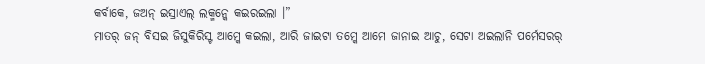କର୍ବାକେ, ଜଅନ୍ ଇସ୍ରାଏଲ୍ ଲକ୍ମନ୍କେ କଇରଇଲା ।”
ମାତର୍ ଜନ୍ ବିସଇ ଜିସୁକିରିସ୍ଟ ଆମ୍କେ କଇଲା, ଆରି ଜାଇଟା ତମ୍କେ ଆମେ ଜାନାଇ ଆଚୁ, ସେଟା ଅଇଲାନି ପର୍ମେସରର୍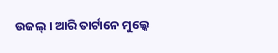ଉଜଲ୍ । ଆରି ତାର୍ଟାନେ ମୁଲ୍କେ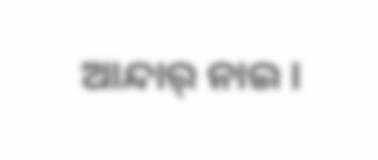ଆନ୍ଦାର୍ ନାଇ ।